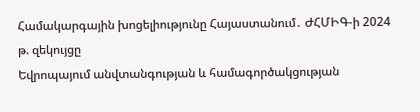Համակարգային խոցելիությունը Հայաստանում․ ԺՀՄԻԳ-ի 2024 թ. զեկույցը
Եվրոպայում անվտանգության և համագործակցության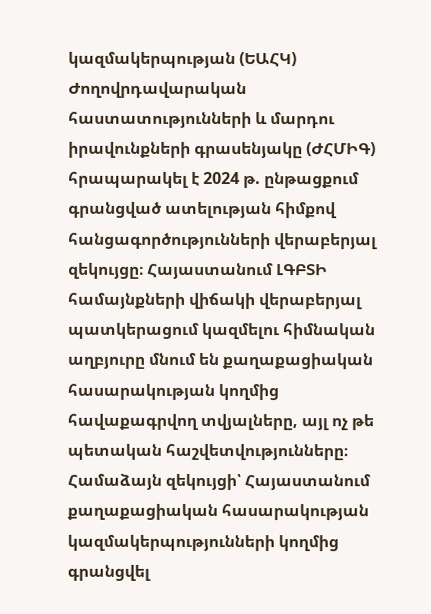կազմակերպության (ԵԱՀԿ) Ժողովրդավարական հաստատությունների և մարդու իրավունքների գրասենյակը (ԺՀՄԻԳ) հրապարակել է 2024 թ. ընթացքում գրանցված ատելության հիմքով հանցագործությունների վերաբերյալ զեկույցը։ Հայաստանում ԼԳԲՏԻ համայնքների վիճակի վերաբերյալ պատկերացում կազմելու հիմնական աղբյուրը մնում են քաղաքացիական հասարակության կողմից հավաքագրվող տվյալները, այլ ոչ թե պետական հաշվետվությունները։
Համաձայն զեկույցի՝ Հայաստանում քաղաքացիական հասարակության կազմակերպությունների կողմից գրանցվել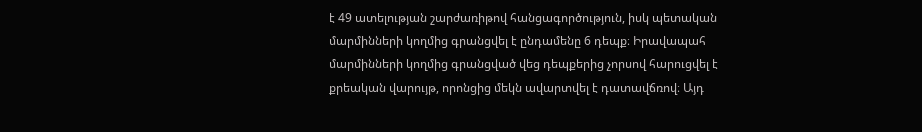է 49 ատելության շարժառիթով հանցագործություն, իսկ պետական մարմինների կողմից գրանցվել է ընդամենը 6 դեպք։ Իրավապահ մարմինների կողմից գրանցված վեց դեպքերից չորսով հարուցվել է քրեական վարույթ, որոնցից մեկն ավարտվել է դատավճռով։ Այդ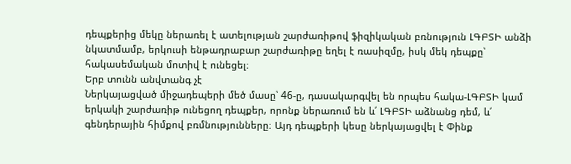դեպքերից մեկը ներառել է ատելության շարժառիթով ֆիզիկական բռնություն ԼԳԲՏԻ անձի նկատմամբ, երկուսի ենթադրաբար շարժառիթը եղել է ռասիզմը, իսկ մեկ դեպքը՝ հակասեմական մոտիվ է ունեցել։
Երբ տունն անվտանգ չէ
Ներկայացված միջադեպերի մեծ մասը՝ 46-ը, դասակարգվել են որպես հակա-ԼԳԲՏԻ կամ երկակի շարժառիթ ունեցող դեպքեր, որոնք ներառում են և՛ ԼԳԲՏԻ աձնանց դեմ, և՛ գենդերային հիմքով բռմնությունները։ Այդ դեպքերի կեսը ներկայացվել է Փինք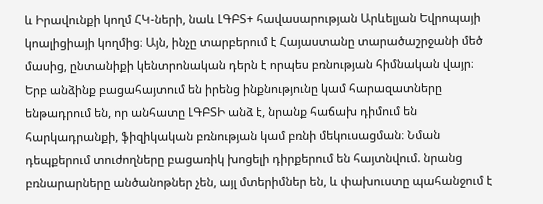և Իրավունքի կողմ ՀԿ-ների, նաև ԼԳԲՏ+ հավասարության Արևելյան Եվրոպայի կոալիցիայի կողմից։ Այն, ինչը տարբերում է Հայաստանը տարածաշրջանի մեծ մասից, ընտանիքի կենտրոնական դերն է որպես բռնության հիմնական վայր։ Երբ անձինք բացահայտում են իրենց ինքնությունը կամ հարազատները ենթադրում են, որ անհատը ԼԳԲՏԻ անձ է, նրանք հաճախ դիմում են հարկադրանքի, ֆիզիկական բռնության կամ բռնի մեկուսացման։ Նման դեպքերում տուժողները բացառիկ խոցելի դիրքերում են հայտնվում. նրանց բռնարարները անծանոթներ չեն, այլ մտերիմներ են, և փախուստը պահանջում է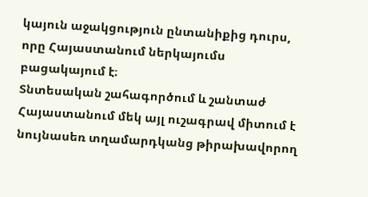կայուն աջակցություն ընտանիքից դուրս, որը Հայաստանում ներկայումս բացակայում է։
Տնտեսական շահագործում և շանտաժ
Հայաստանում մեկ այլ ուշագրավ միտում է նույնասեռ տղամարդկանց թիրախավորող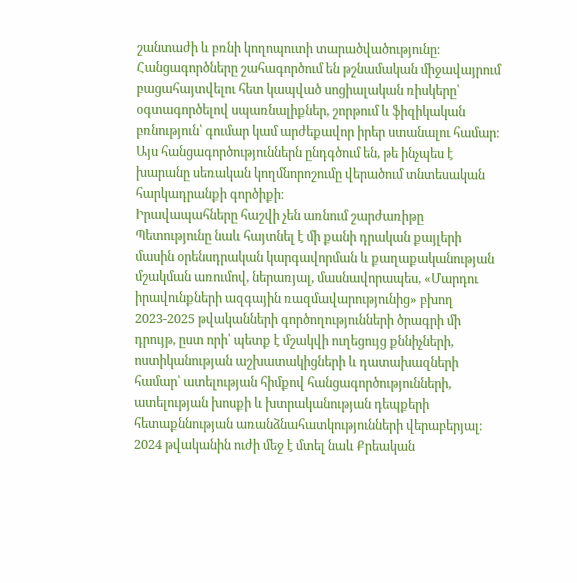շանտաժի և բռնի կողոպուտի տարածվածությունը։ Հանցագործները շահագործում են թշնամական միջավայրում բացահայտվելու հետ կապված սոցիալական ռիսկերը՝ օգտագործելով սպառնալիքներ, շորթում և ֆիզիկական բռնություն՝ գումար կամ արժեքավոր իրեր ստանալու համար։ Այս հանցագործություններն ընդգծում են, թե ինչպես է խարանը սեռական կողմնորոշումը վերածում տնտեսական հարկադրանքի գործիքի։
Իրավապահները հաշվի չեն առնում շարժառիթը
Պետությունը նաև հայտնել է մի քանի դրական քայլերի մասին օրենսդրական կարգավորման և քաղաքականության մշակման առումով, ներառյալ, մասնավորապես, «Մարդու իրավունքների ազգային ռազմավարությունից» բխող 2023-2025 թվականների գործողությունների ծրագրի մի դրույթ, ըստ որի՝ պետք է մշակվի ուղեցույց քննիչների, ոստիկանության աշխատակիցների և դատախազների համար՝ ատելության հիմքով հանցագործությունների, ատելության խոսքի և խտրականության դեպքերի հետաքննության առանձնահատկությունների վերաբերյալ։ 2024 թվականին ուժի մեջ է մտել նաև Քրեական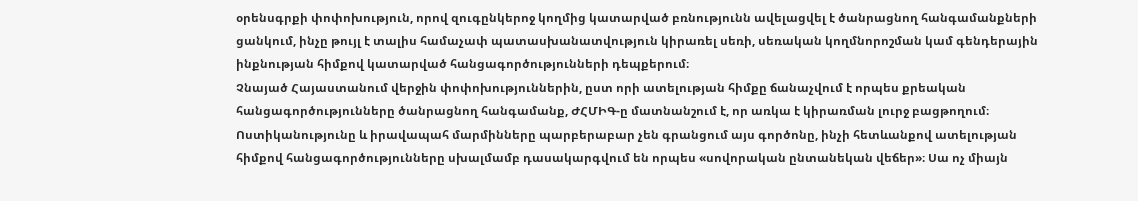օրենսգրքի փոփոխություն, որով զուգընկերոջ կողմից կատարված բռնությունն ավելացվել է ծանրացնող հանգամանքների ցանկում, ինչը թույլ է տալիս համաչափ պատասխանատվություն կիրառել սեռի, սեռական կողմնորոշման կամ գենդերային ինքնության հիմքով կատարված հանցագործությունների դեպքերում։
Չնայած Հայաստանում վերջին փոփոխություններին, ըստ որի ատելության հիմքը ճանաչվում է որպես քրեական հանցագործությունները ծանրացնող հանգամանք, ԺՀՄԻԳ-ը մատնանշում է, որ առկա է կիրառման լուրջ բացթողում։ Ոստիկանությունը և իրավապահ մարմինները պարբերաբար չեն գրանցում այս գործոնը, ինչի հետևանքով ատելության հիմքով հանցագործությունները սխալմամբ դասակարգվում են որպես «սովորական ընտանեկան վեճեր»։ Սա ոչ միայն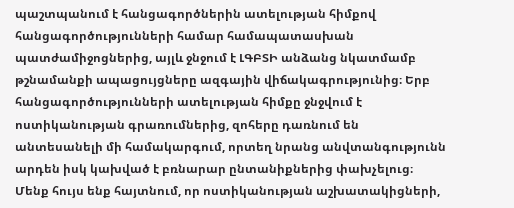պաշտպանում է հանցագործներին ատելության հիմքով հանցագործությունների համար համապատասխան պատժամիջոցներից, այլև ջնջում է ԼԳԲՏԻ անձանց նկատմամբ թշնամանքի ապացույցները ազգային վիճակագրությունից։ Երբ հանցագործությունների ատելության հիմքը ջնջվում է ոստիկանության գրառումներից, զոհերը դառնում են անտեսանելի մի համակարգում, որտեղ նրանց անվտանգությունն արդեն իսկ կախված է բռնարար ընտանիքներից փախչելուց։
Մենք հույս ենք հայտնում, որ ոստիկանության աշխատակիցների,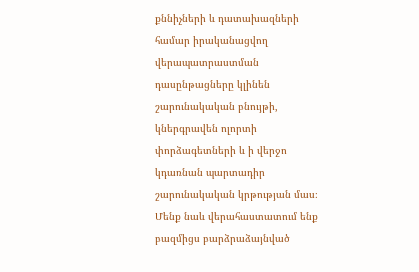քննիչների և դատախազների համար իրականացվող վերապատրաստման դասընթացները կլինեն շարունակական բնույթի, կներգրավեն ոլորտի փորձագետների և ի վերջո կդառնան պարտադիր շարունակական կրթության մաս։
Մենք նաև վերահաստատում ենք բազմիցս բարձրաձայնված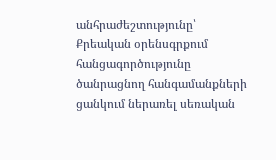անհրաժեշտությունը՝ Քրեական օրենսգրքում հանցագործությունը ծանրացնող հանգամանքների ցանկում ներառել սեռական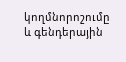կողմնորոշումը և գենդերային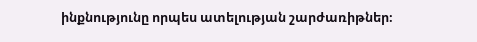ինքնությունը որպես ատելության շարժառիթներ։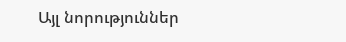Այլ նորություններ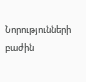Նորությունների բաժին